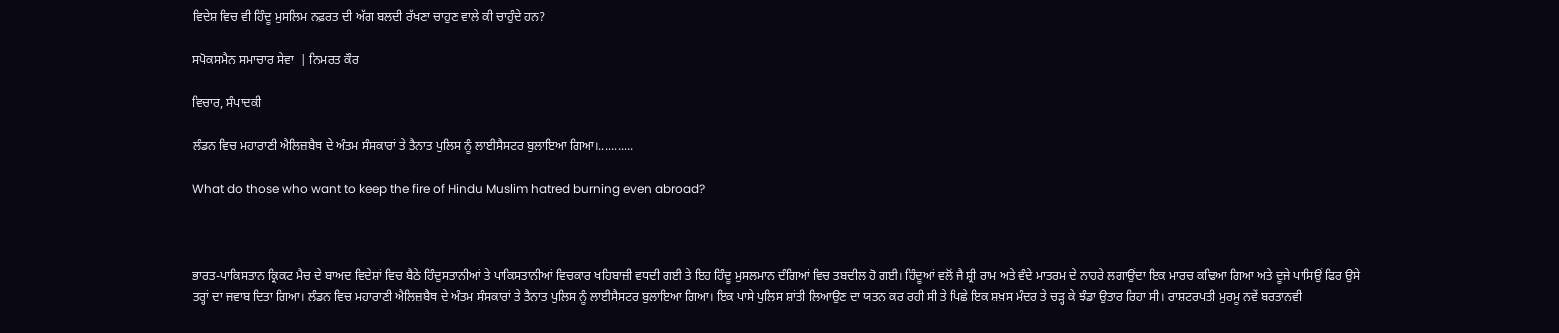ਵਿਦੇਸ਼ ਵਿਚ ਵੀ ਹਿੰਦੂ ਮੁਸਲਿਮ ਨਫ਼ਰਤ ਦੀ ਅੱਗ ਬਲਦੀ ਰੱਖਣਾ ਚਾਹੁਣ ਵਾਲੇ ਕੀ ਚਾਹੁੰਦੇ ਹਨ?

ਸਪੋਕਸਮੈਨ ਸਮਾਚਾਰ ਸੇਵਾ  | ਨਿਮਰਤ ਕੌਰ

ਵਿਚਾਰ, ਸੰਪਾਦਕੀ

ਲੰਡਨ ਵਿਚ ਮਹਾਰਾਣੀ ਐਲਿਜ਼ਬੈਥ ਦੇ ਅੰਤਮ ਸੰਸਕਾਰਾਂ ਤੇ ਤੈਨਾਤ ਪੁਲਿਸ ਨੂੰ ਲਾਈਸੈਸਟਰ ਬੁਲਾਇਆ ਗਿਆ।...........

What do those who want to keep the fire of Hindu Muslim hatred burning even abroad?



ਭਾਰਤ-ਪਾਕਿਸਤਾਨ ਕ੍ਰਿਕਟ ਮੈਚ ਦੇ ਬਾਅਦ ਵਿਦੇਸ਼ਾਂ ਵਿਚ ਬੈਠੇ ਹਿੰਦੁਸਤਾਨੀਆਂ ਤੇ ਪਾਕਿਸਤਾਨੀਆਂ ਵਿਚਕਾਰ ਖਹਿਬਾਜ਼ੀ ਵਧਦੀ ਗਈ ਤੇ ਇਹ ਹਿੰਦੂ ਮੁਸਲਮਾਨ ਦੰਗਿਆਂ ਵਿਚ ਤਬਦੀਲ ਹੋ ਗਈ। ਹਿੰਦੂਆਂ ਵਲੋਂ ਜੈ ਸ਼੍ਰੀ ਰਾਮ ਅਤੇ ਵੰਦੇ ਮਾਤਰਮ ਦੇ ਨਾਹਰੇ ਲਗਾਉਂਦਾ ਇਕ ਮਾਰਚ ਕਢਿਆ ਗਿਆ ਅਤੇ ਦੂਜੇ ਪਾਸਿਉਂ ਫਿਰ ਉਸੇ ਤਰ੍ਹਾਂ ਦਾ ਜਵਾਬ ਦਿਤਾ ਗਿਆ। ਲੰਡਨ ਵਿਚ ਮਹਾਰਾਣੀ ਐਲਿਜ਼ਬੈਥ ਦੇ ਅੰਤਮ ਸੰਸਕਾਰਾਂ ਤੇ ਤੈਨਾਤ ਪੁਲਿਸ ਨੂੰ ਲਾਈਸੈਸਟਰ ਬੁਲਾਇਆ ਗਿਆ। ਇਕ ਪਾਸੇ ਪੁਲਿਸ ਸ਼ਾਂਤੀ ਲਿਆਉਣ ਦਾ ਯਤਨ ਕਰ ਰਹੀ ਸੀ ਤੇ ਪਿਛੇ ਇਕ ਸ਼ਖ਼ਸ ਮੰਦਰ ਤੇ ਚੜ੍ਹ ਕੇ ਝੰਡਾ ਉਤਾਰ ਰਿਹਾ ਸੀ। ਰਾਸ਼ਟਰਪਤੀ ਮੁਰਮੂ ਨਵੇਂ ਬਰਤਾਨਵੀ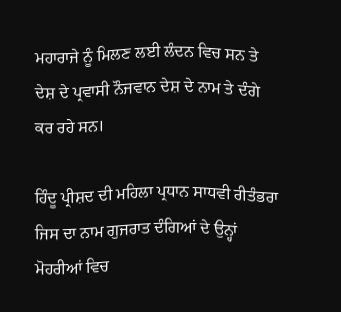ਮਹਾਰਾਜੇ ਨੂੰ ਮਿਲਣ ਲਈ ਲੰਦਨ ਵਿਚ ਸਨ ਤੇ ਦੇਸ਼ ਦੇ ਪ੍ਰਵਾਸੀ ਨੌਜਵਾਨ ਦੇਸ਼ ਦੇ ਨਾਮ ਤੇ ਦੰਗੇ ਕਰ ਰਹੇ ਸਨ।

ਹਿੰਦੂ ਪ੍ਰੀਸ਼ਦ ਦੀ ਮਹਿਲਾ ਪ੍ਰਧਾਨ ਸਾਧਵੀ ਰੀਤੰਭਰਾ ਜਿਸ ਦਾ ਨਾਮ ਗੁਜਰਾਤ ਦੰਗਿਆਂ ਦੇ ਉਨ੍ਹਾਂ ਮੋਹਰੀਆਂ ਵਿਚ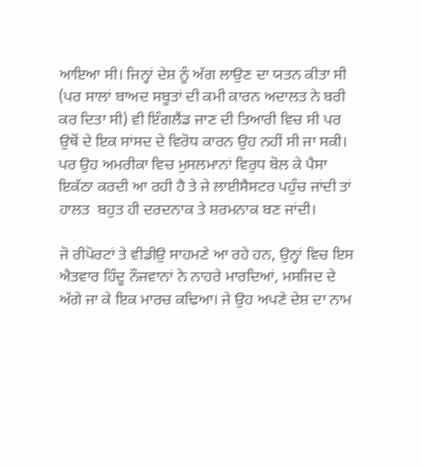ਆਇਆ ਸੀ। ਜਿਨ੍ਹਾਂ ਦੇਸ਼ ਨੂੰ ਅੱਗ ਲਾਉਣ ਦਾ ਯਤਨ ਕੀਤਾ ਸੀ (ਪਰ ਸਾਲਾਂ ਬਾਅਦ ਸਬੂਤਾਂ ਦੀ ਕਮੀ ਕਾਰਨ ਅਦਾਲਤ ਨੇ ਬਰੀ ਕਰ ਦਿਤਾ ਸੀ) ਵੀ ਇੰਗਲੈਂਡ ਜਾਣ ਦੀ ਤਿਆਰੀ ਵਿਚ ਸੀ ਪਰ ਉਥੋਂ ਦੇ ਇਕ ਸਾਂਸਦ ਦੇ ਵਿਰੋਧ ਕਾਰਨ ਉਹ ਨਹੀਂ ਸੀ ਜਾ ਸਕੀ। ਪਰ ਉਹ ਅਮਰੀਕਾ ਵਿਚ ਮੁਸਲਮਾਨਾਂ ਵਿਰੁਧ ਬੋਲ ਕੇ ਪੈਸਾ ਇਕੱਠਾ ਕਰਦੀ ਆ ਰਹੀ ਹੈ ਤੇ ਜੇ ਲਾਈਸੈਸਟਰ ਪਹੁੰਚ ਜਾਂਦੀ ਤਾਂ ਹਾਲਤ  ਬਹੁਤ ਹੀ ਦਰਦਨਾਕ ਤੇ ਸ਼ਰਮਨਾਕ ਬਣ ਜਾਂਦੀ।

ਜੋ ਰੀਪੋਰਟਾਂ ਤੇ ਵੀਡੀਉ ਸਾਹਮਣੇ ਆ ਰਹੇ ਹਨ, ਉਨ੍ਹਾਂ ਵਿਚ ਇਸ ਐਤਵਾਰ ਹਿੰਦੂ ਨੌਜਵਾਨਾਂ ਨੇ ਨਾਹਰੇ ਮਾਰਦਿਆਂ, ਮਸਜਿਦ ਦੇ ਅੱਗੇ ਜਾ ਕੇ ਇਕ ਮਾਰਚ ਕਢਿਆ। ਜੇ ਉਹ ਅਪਣੇ ਦੇਸ਼ ਦਾ ਨਾਮ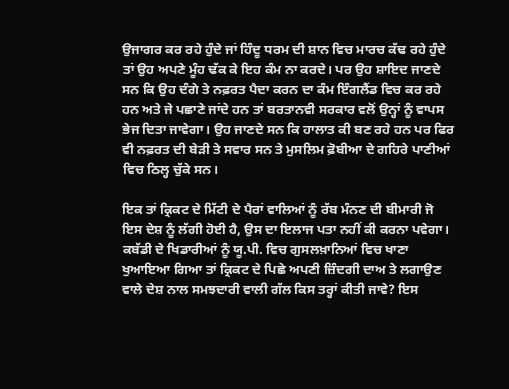ਉਜਾਗਰ ਕਰ ਰਹੇ ਹੁੰਦੇ ਜਾਂ ਹਿੰਦੂ ਧਰਮ ਦੀ ਸ਼ਾਨ ਵਿਚ ਮਾਰਚ ਕੱਢ ਰਹੇ ਹੁੰਦੇ ਤਾਂ ਉਹ ਅਪਣੇ ਮੂੰਹ ਢੱਕ ਕੇ ਇਹ ਕੰਮ ਨਾ ਕਰਦੇ। ਪਰ ਉਹ ਸ਼ਾਇਦ ਜਾਣਦੇ ਸਨ ਕਿ ਉਹ ਦੰਗੇ ਤੇ ਨਫ਼ਰਤ ਪੈਦਾ ਕਰਨ ਦਾ ਕੰਮ ਇੰਗਲੈਂਡ ਵਿਚ ਕਰ ਰਹੇ ਹਨ ਅਤੇ ਜੇ ਪਛਾਣੇ ਜਾਂਦੇ ਹਨ ਤਾਂ ਬਰਤਾਨਵੀ ਸਰਕਾਰ ਵਲੋਂ ਉਨ੍ਹਾਂ ਨੂੰ ਵਾਪਸ ਭੇਜ ਦਿਤਾ ਜਾਵੇਗਾ। ਉਹ ਜਾਣਦੇ ਸਨ ਕਿ ਹਾਲਾਤ ਕੀ ਬਣ ਰਹੇ ਹਨ ਪਰ ਫਿਰ ਵੀ ਨਫ਼ਰਤ ਦੀ ਬੇੜੀ ਤੇ ਸਵਾਰ ਸਨ ਤੇ ਮੁਸਲਿਮ ਫ਼ੋਬੀਆ ਦੇ ਗਹਿਰੇ ਪਾਣੀਆਂ ਵਿਚ ਠਿਲ੍ਹ ਚੁੱਕੇ ਸਨ।

ਇਕ ਤਾਂ ਕ੍ਰਿਕਟ ਦੇ ਮਿੱਟੀ ਦੇ ਪੈਰਾਂ ਵਾਲਿਆਂ ਨੂੰ ਰੱਬ ਮੰਨਣ ਦੀ ਬੀਮਾਰੀ ਜੋ ਇਸ ਦੇਸ਼ ਨੂੰ ਲੱਗੀ ਹੋਈ ਹੈ, ਉਸ ਦਾ ਇਲਾਜ ਪਤਾ ਨਹੀਂ ਕੀ ਕਰਨਾ ਪਵੇਗਾ। ਕਬੱਡੀ ਦੇ ਖਿਡਾਰੀਆਂ ਨੂੰ ਯੂ.ਪੀ. ਵਿਚ ਗੁਸਲਖ਼ਾਨਿਆਂ ਵਿਚ ਖਾਣਾ ਖੁਆਇਆ ਗਿਆ ਤਾਂ ਕ੍ਰਿਕਟ ਦੇ ਪਿਛੇ ਅਪਣੀ ਜ਼ਿੰਦਗੀ ਦਾਅ ਤੇ ਲਗਾਉਣ ਵਾਲੇ ਦੇਸ਼ ਨਾਲ ਸਮਝਦਾਰੀ ਵਾਲੀ ਗੱਲ ਕਿਸ ਤਰ੍ਹਾਂ ਕੀਤੀ ਜਾਵੇ? ਇਸ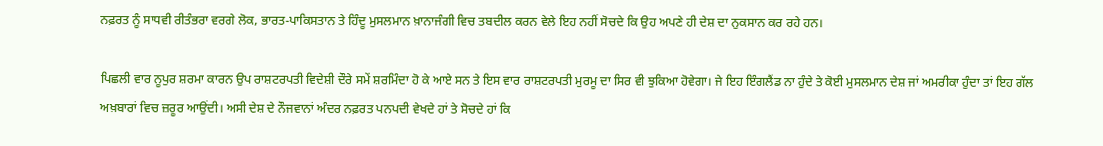ਨਫ਼ਰਤ ਨੂੰ ਸਾਧਵੀ ਰੀਤੰਭਰਾ ਵਰਗੇ ਲੋਕ, ਭਾਰਤ-ਪਾਕਿਸਤਾਨ ਤੇ ਹਿੰਦੂ ਮੁਸਲਮਾਨ ਖ਼ਾਨਾਜੰਗੀ ਵਿਚ ਤਬਦੀਲ ਕਰਨ ਵੇਲੇ ਇਹ ਨਹੀਂ ਸੋਚਦੇ ਕਿ ਉਹ ਅਪਣੇ ਹੀ ਦੇਸ਼ ਦਾ ਨੁਕਸਾਨ ਕਰ ਰਹੇ ਹਨ।

ਪਿਛਲੀ ਵਾਰ ਨੂਪੁਰ ਸ਼ਰਮਾ ਕਾਰਨ ਉਪ ਰਾਸ਼ਟਰਪਤੀ ਵਿਦੇਸ਼ੀ ਦੌਰੇ ਸਮੇਂ ਸ਼ਰਮਿੰਦਾ ਹੋ ਕੇ ਆਏ ਸਨ ਤੇ ਇਸ ਵਾਰ ਰਾਸ਼ਟਰਪਤੀ ਮੁਰਮੂ ਦਾ ਸਿਰ ਵੀ ਝੁਕਿਆ ਹੋਵੇਗਾ। ਜੇ ਇਹ ਇੰਗਲੈਂਡ ਨਾ ਹੁੰਦੇ ਤੇ ਕੋਈ ਮੁਸਲਮਾਨ ਦੇਸ਼ ਜਾਂ ਅਮਰੀਕਾ ਹੁੰਦਾ ਤਾਂ ਇਹ ਗੱਲ ਅਖ਼ਬਾਰਾਂ ਵਿਚ ਜ਼ਰੂਰ ਆਉਂਦੀ। ਅਸੀ ਦੇਸ਼ ਦੇ ਨੌਜਵਾਨਾਂ ਅੰਦਰ ਨਫ਼ਰਤ ਪਨਪਦੀ ਵੇਖਦੇ ਹਾਂ ਤੇ ਸੋਚਦੇ ਹਾਂ ਕਿ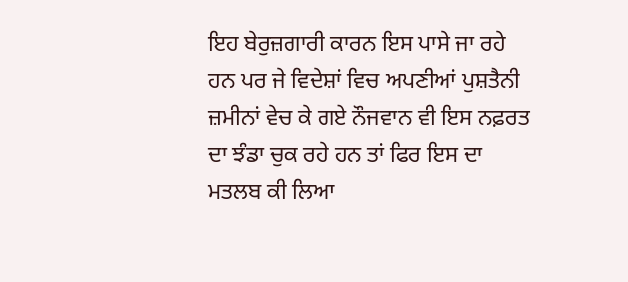ਇਹ ਬੇਰੁਜ਼ਗਾਰੀ ਕਾਰਨ ਇਸ ਪਾਸੇ ਜਾ ਰਹੇ ਹਨ ਪਰ ਜੇ ਵਿਦੇਸ਼ਾਂ ਵਿਚ ਅਪਣੀਆਂ ਪੁਸ਼ਤੈਨੀ ਜ਼ਮੀਨਾਂ ਵੇਚ ਕੇ ਗਏ ਨੌਜਵਾਨ ਵੀ ਇਸ ਨਫ਼ਰਤ ਦਾ ਝੰਡਾ ਚੁਕ ਰਹੇ ਹਨ ਤਾਂ ਫਿਰ ਇਸ ਦਾ ਮਤਲਬ ਕੀ ਲਿਆ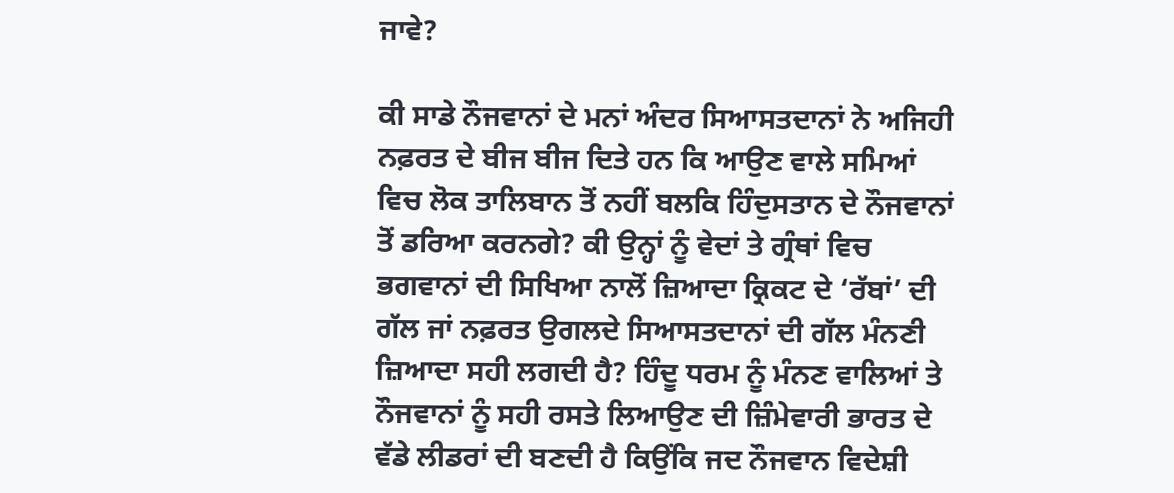ਜਾਵੇ?

ਕੀ ਸਾਡੇ ਨੌਜਵਾਨਾਂ ਦੇ ਮਨਾਂ ਅੰਦਰ ਸਿਆਸਤਦਾਨਾਂ ਨੇ ਅਜਿਹੀ ਨਫ਼ਰਤ ਦੇ ਬੀਜ ਬੀਜ ਦਿਤੇ ਹਨ ਕਿ ਆਉਣ ਵਾਲੇ ਸਮਿਆਂ ਵਿਚ ਲੋਕ ਤਾਲਿਬਾਨ ਤੋਂ ਨਹੀਂ ਬਲਕਿ ਹਿੰਦੁਸਤਾਨ ਦੇ ਨੌਜਵਾਨਾਂ ਤੋਂ ਡਰਿਆ ਕਰਨਗੇ? ਕੀ ਉਨ੍ਹਾਂ ਨੂੰ ਵੇਦਾਂ ਤੇ ਗ੍ਰੰਥਾਂ ਵਿਚ ਭਗਵਾਨਾਂ ਦੀ ਸਿਖਿਆ ਨਾਲੋਂ ਜ਼ਿਆਦਾ ਕ੍ਰਿਕਟ ਦੇ ‘ਰੱਬਾਂ’ ਦੀ ਗੱਲ ਜਾਂ ਨਫ਼ਰਤ ਉਗਲਦੇ ਸਿਆਸਤਦਾਨਾਂ ਦੀ ਗੱਲ ਮੰਨਣੀ ਜ਼ਿਆਦਾ ਸਹੀ ਲਗਦੀ ਹੈ? ਹਿੰਦੂ ਧਰਮ ਨੂੰ ਮੰਨਣ ਵਾਲਿਆਂ ਤੇ ਨੌਜਵਾਨਾਂ ਨੂੰ ਸਹੀ ਰਸਤੇ ਲਿਆਉਣ ਦੀ ਜ਼ਿੰਮੇਵਾਰੀ ਭਾਰਤ ਦੇ ਵੱਡੇ ਲੀਡਰਾਂ ਦੀ ਬਣਦੀ ਹੈ ਕਿਉਂਕਿ ਜਦ ਨੌਜਵਾਨ ਵਿਦੇਸ਼ੀ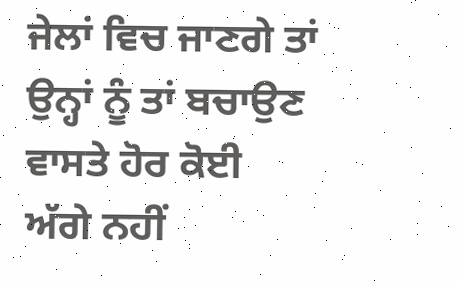ਜੇਲਾਂ ਵਿਚ ਜਾਣਗੇ ਤਾਂ ਉਨ੍ਹਾਂ ਨੂੰ ਤਾਂ ਬਚਾਉਣ ਵਾਸਤੇ ਹੋਰ ਕੋਈ ਅੱਗੇ ਨਹੀਂ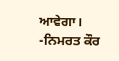ਆਵੇਗਾ।
-ਨਿਮਰਤ ਕੌਰ